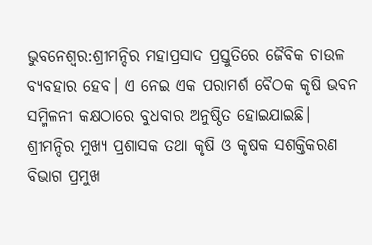ଭୁବନେଶ୍ବର:ଶ୍ରୀମନ୍ଦିର ମହାପ୍ରସାଦ ପ୍ରସ୍ତୁତିରେ ଜୈବିକ ଚାଉଳ ବ୍ୟବହାର ହେବ। ଏ ନେଇ ଏକ ପରାମର୍ଶ ବୈଠକ କୃଷି ଭବନ ସମ୍ମିଳନୀ କକ୍ଷଠାରେ ବୁଧବାର ଅନୁଷ୍ଠିତ ହୋଇଯାଇଛି। ଶ୍ରୀମନ୍ଦିର ମୁଖ୍ୟ ପ୍ରଶାସକ ତଥା କୃଷି ଓ କୃଷକ ସଶକ୍ତିକରଣ ବିଭାଗ ପ୍ରମୁଖ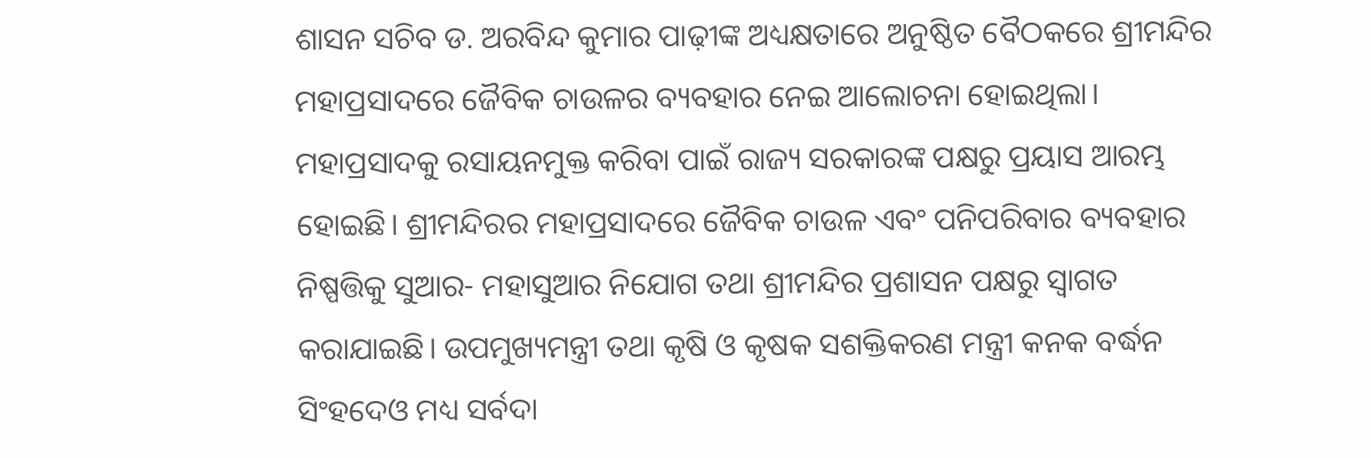ଶାସନ ସଚିବ ଡ. ଅରବିନ୍ଦ କୁମାର ପାଢ଼ୀଙ୍କ ଅଧ୍ୟକ୍ଷତାରେ ଅନୁଷ୍ଠିତ ବୈଠକରେ ଶ୍ରୀମନ୍ଦିର ମହାପ୍ରସାଦରେ ଜୈବିକ ଚାଉଳର ବ୍ୟବହାର ନେଇ ଆଲୋଚନା ହୋଇଥିଲା।
ମହାପ୍ରସାଦକୁ ରସାୟନମୁକ୍ତ କରିବା ପାଇଁ ରାଜ୍ୟ ସରକାରଙ୍କ ପକ୍ଷରୁ ପ୍ରୟାସ ଆରମ୍ଭ ହୋଇଛି। ଶ୍ରୀମନ୍ଦିରର ମହାପ୍ରସାଦରେ ଜୈବିକ ଚାଉଳ ଏବଂ ପନିପରିବାର ବ୍ୟବହାର ନିଷ୍ପତ୍ତିକୁ ସୁଆର- ମହାସୁଆର ନିଯୋଗ ତଥା ଶ୍ରୀମନ୍ଦିର ପ୍ରଶାସନ ପକ୍ଷରୁ ସ୍ୱାଗତ କରାଯାଇଛି। ଉପମୁଖ୍ୟମନ୍ତ୍ରୀ ତଥା କୃଷି ଓ କୃଷକ ସଶକ୍ତିକରଣ ମନ୍ତ୍ରୀ କନକ ବର୍ଦ୍ଧନ ସିଂହଦେଓ ମଧ୍ୟ ସର୍ବଦା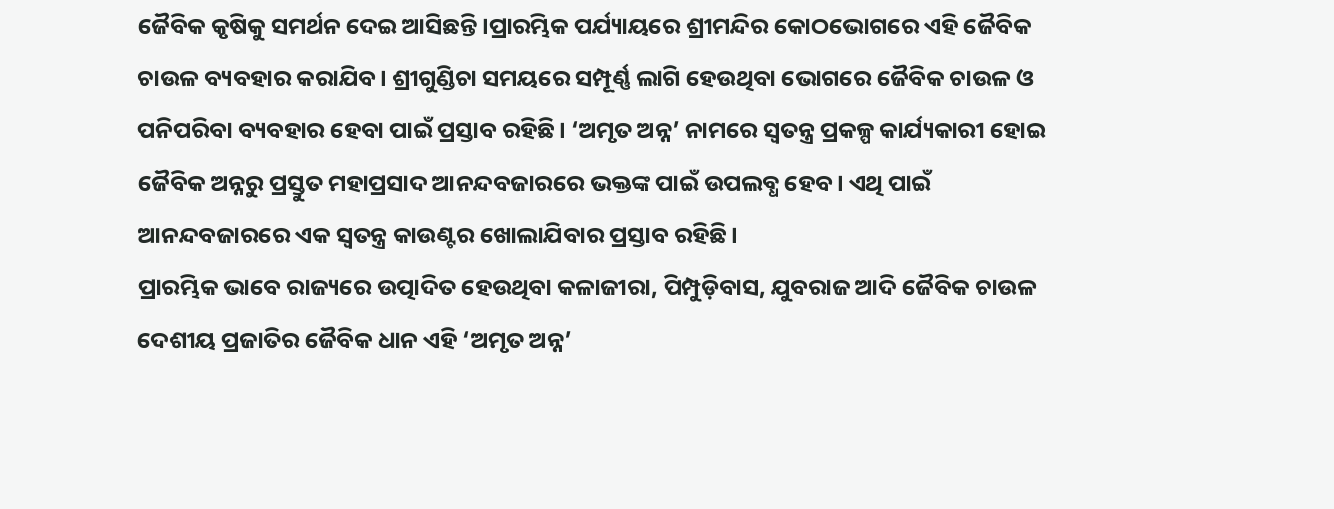ଜୈବିକ କୃଷିକୁ ସମର୍ଥନ ଦେଇ ଆସିଛନ୍ତି।ପ୍ରାରମ୍ଭିକ ପର୍ଯ୍ୟାୟରେ ଶ୍ରୀମନ୍ଦିର କୋଠଭୋଗରେ ଏହି ଜୈବିକ ଚାଉଳ ବ୍ୟବହାର କରାଯିବ। ଶ୍ରୀଗୁଣ୍ଡିଚା ସମୟରେ ସମ୍ପୂର୍ଣ୍ଣ ଲାଗି ହେଉଥିବା ଭୋଗରେ ଜୈବିକ ଚାଉଳ ଓ ପନିପରିବା ବ୍ୟବହାର ହେବା ପାଇଁ ପ୍ରସ୍ତାବ ରହିଛି। ‘ଅମୃତ ଅନ୍ନ’ ନାମରେ ସ୍ବତନ୍ତ୍ର ପ୍ରକଳ୍ପ କାର୍ଯ୍ୟକାରୀ ହୋଇ ଜୈବିକ ଅନ୍ନରୁ ପ୍ରସ୍ତୁତ ମହାପ୍ରସାଦ ଆନନ୍ଦବଜାରରେ ଭକ୍ତଙ୍କ ପାଇଁ ଉପଲବ୍ଧ ହେବ। ଏଥି ପାଇଁ ଆନନ୍ଦବଜାରରେ ଏକ ସ୍ୱତନ୍ତ୍ର କାଉଣ୍ଟର ଖୋଲାଯିବାର ପ୍ରସ୍ତାବ ରହିଛି।
ପ୍ରାରମ୍ଭିକ ଭାବେ ରାଜ୍ୟରେ ଉତ୍ପାଦିତ ହେଉଥିବା କଳାଜୀରା, ପିମ୍ପୁଡ଼ିବାସ, ଯୁବରାଜ ଆଦି ଜୈବିକ ଚାଉଳ ଦେଶୀୟ ପ୍ରଜାତିର ଜୈବିକ ଧାନ ଏହି ‘ଅମୃତ ଅନ୍ନ’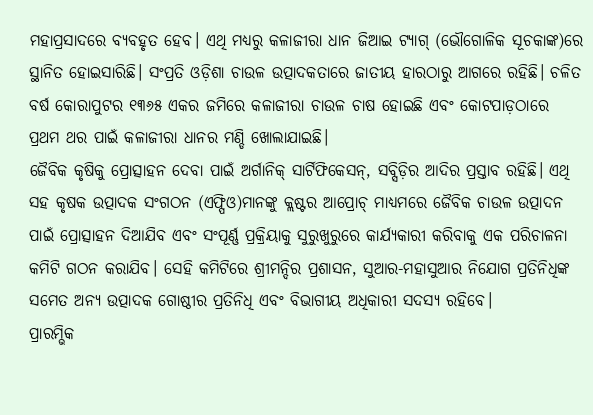ମହାପ୍ରସାଦରେ ବ୍ୟବହୃତ ହେବ। ଏଥି ମଧ୍ୟରୁ କଳାଜୀରା ଧାନ ଜିଆଇ ଟ୍ୟାଗ୍ (ଭୌଗୋଳିକ ସୂଚକାଙ୍କ)ରେ ସ୍ଥାନିତ ହୋଇସାରିଛି। ସଂପ୍ରତି ଓଡ଼ିଶା ଚାଉଳ ଉତ୍ପାଦକତାରେ ଜାତୀୟ ହାରଠାରୁ ଆଗରେ ରହିଛି। ଚଳିତ ବର୍ଷ କୋରାପୁଟର ୧୩୬୫ ଏକର ଜମିରେ କଳାଜୀରା ଚାଉଳ ଚାଷ ହୋଇଛି ଏବଂ କୋଟପାଡ଼ଠାରେ ପ୍ରଥମ ଥର ପାଇଁ କଳାଜୀରା ଧାନର ମଣ୍ଡି ଖୋଲାଯାଇଛି।
ଜୈବିକ କୃଷିକୁ ପ୍ରୋତ୍ସାହନ ଦେବା ପାଇଁ ଅର୍ଗାନିକ୍ ସାର୍ଟିଫିକେସନ୍, ସବ୍ସିଡ଼ିର ଆଦିର ପ୍ରସ୍ତାବ ରହିଛି। ଏଥି ସହ କୃଷକ ଉତ୍ପାଦକ ସଂଗଠନ (ଏଫ୍ପିଓ)ମାନଙ୍କୁ କ୍ଲଷ୍ଟର ଆପ୍ରୋଚ୍ ମାଧ୍ୟମରେ ଜୈବିକ ଚାଉଳ ଉତ୍ପାଦନ ପାଇଁ ପ୍ରୋତ୍ସାହନ ଦିଆଯିବ ଏବଂ ସଂପୂର୍ଣ୍ଣ ପ୍ରକ୍ରିୟାକୁ ସୁରୁଖୁରୁରେ କାର୍ଯ୍ୟକାରୀ କରିବାକୁ ଏକ ପରିଚାଳନା କମିଟି ଗଠନ କରାଯିବ। ସେହି କମିଟିରେ ଶ୍ରୀମନ୍ଦିର ପ୍ରଶାସନ, ସୁଆର-ମହାସୁଆର ନିଯୋଗ ପ୍ରତିନିଧିଙ୍କ ସମେତ ଅନ୍ୟ ଉତ୍ପାଦକ ଗୋଷ୍ଠୀର ପ୍ରତିନିଧି ଏବଂ ବିଭାଗୀୟ ଅଧିକାରୀ ସଦସ୍ୟ ରହିବେ।
ପ୍ରାରମ୍ଭିକ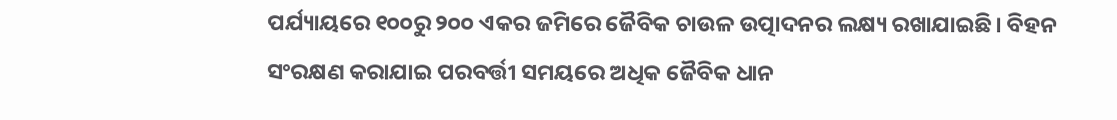ପର୍ଯ୍ୟାୟରେ ୧୦୦ରୁ ୨୦୦ ଏକର ଜମିରେ ଜୈବିକ ଚାଉଳ ଉତ୍ପାଦନର ଲକ୍ଷ୍ୟ ରଖାଯାଇଛି। ବିହନ ସଂରକ୍ଷଣ କରାଯାଇ ପରବର୍ତ୍ତୀ ସମୟରେ ଅଧିକ ଜୈବିକ ଧାନ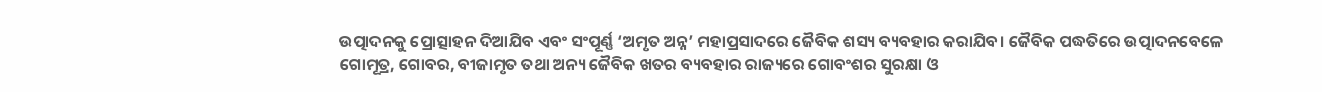ଉତ୍ପାଦନକୁ ପ୍ରୋତ୍ସାହନ ଦିଆଯିବ ଏବଂ ସଂପୂର୍ଣ୍ଣ ‘ଅମୃତ ଅନ୍ନ’ ମହାପ୍ରସାଦରେ ଜୈବିକ ଶସ୍ୟ ବ୍ୟବହାର କରାଯିବ। ଜୈବିକ ପଦ୍ଧତିରେ ଉତ୍ପାଦନବେଳେ ଗୋମୂତ୍ର, ଗୋବର, ବୀଜାମୃତ ତଥା ଅନ୍ୟ ଜୈବିକ ଖତର ବ୍ୟବହାର ରାଜ୍ୟରେ ଗୋବଂଶର ସୁରକ୍ଷା ଓ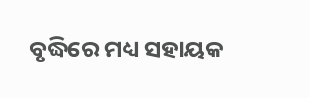ବୃଦ୍ଧିରେ ମଧ୍ୟ ସହାୟକ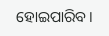ହୋଇପାରିବ।